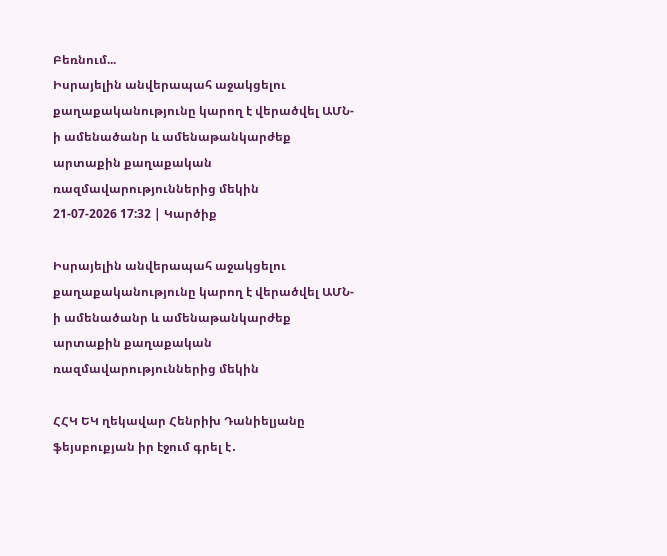Բեռնում...
Իսրայելին անվերապահ աջակցելու քաղաքականությունը կարող է վերածվել ԱՄՆ-ի ամենածանր և ամենաթանկարժեք արտաքին քաղաքական ռազմավարություններից մեկին
21-07-2026 17:32 | Կարծիք

Իսրայելին անվերապահ աջակցելու քաղաքականությունը կարող է վերածվել ԱՄՆ-ի ամենածանր և ամենաթանկարժեք արտաքին քաղաքական ռազմավարություններից մեկին

ՀՀԿ ԵԿ ղեկավար Հենրիխ Դանիելյանը ֆեյսբուքյան իր էջում գրել է․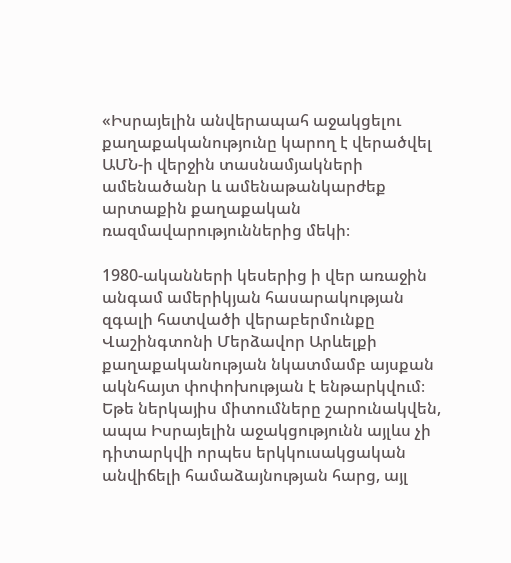«Իսրայելին անվերապահ աջակցելու քաղաքականությունը կարող է վերածվել ԱՄՆ-ի վերջին տասնամյակների ամենածանր և ամենաթանկարժեք արտաքին քաղաքական ռազմավարություններից մեկի։

1980-ականների կեսերից ի վեր առաջին անգամ ամերիկյան հասարակության զգալի հատվածի վերաբերմունքը Վաշինգտոնի Մերձավոր Արևելքի քաղաքականության նկատմամբ այսքան ակնհայտ փոփոխության է ենթարկվում։ Եթե ներկայիս միտումները շարունակվեն, ապա Իսրայելին աջակցությունն այլևս չի դիտարկվի որպես երկկուսակցական անվիճելի համաձայնության հարց, այլ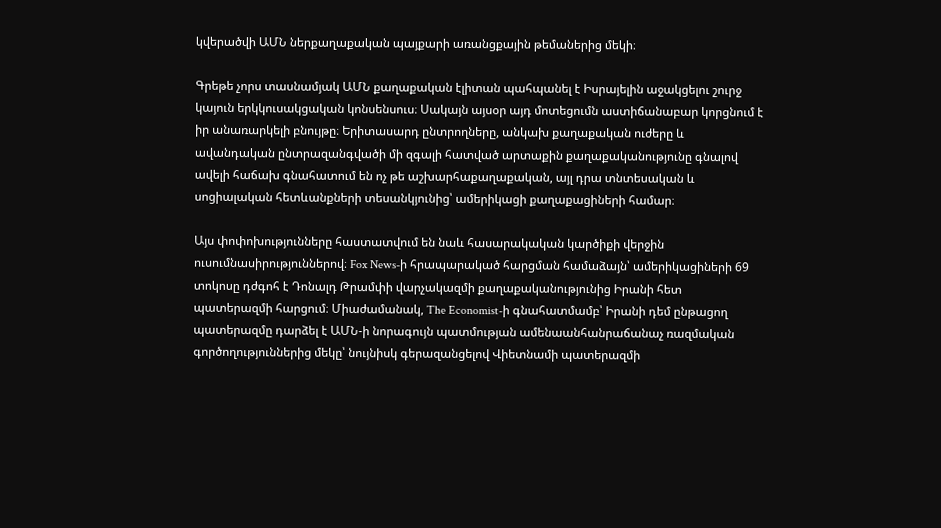կվերածվի ԱՄՆ ներքաղաքական պայքարի առանցքային թեմաներից մեկի։

Գրեթե չորս տասնամյակ ԱՄՆ քաղաքական էլիտան պահպանել է Իսրայելին աջակցելու շուրջ կայուն երկկուսակցական կոնսենսուս։ Սակայն այսօր այդ մոտեցումն աստիճանաբար կորցնում է իր անառարկելի բնույթը։ Երիտասարդ ընտրողները, անկախ քաղաքական ուժերը և ավանդական ընտրազանգվածի մի զգալի հատված արտաքին քաղաքականությունը գնալով ավելի հաճախ գնահատում են ոչ թե աշխարհաքաղաքական, այլ դրա տնտեսական և սոցիալական հետևանքների տեսանկյունից՝ ամերիկացի քաղաքացիների համար։

Այս փոփոխությունները հաստատվում են նաև հասարակական կարծիքի վերջին ուսումնասիրություններով։ Fox News-ի հրապարակած հարցման համաձայն՝ ամերիկացիների 69 տոկոսը դժգոհ է Դոնալդ Թրամփի վարչակազմի քաղաքականությունից Իրանի հետ պատերազմի հարցում։ Միաժամանակ, The Economist-ի գնահատմամբ՝ Իրանի դեմ ընթացող պատերազմը դարձել է ԱՄՆ-ի նորագույն պատմության ամենաանհանրաճանաչ ռազմական գործողություններից մեկը՝ նույնիսկ գերազանցելով Վիետնամի պատերազմի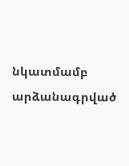նկատմամբ արձանագրված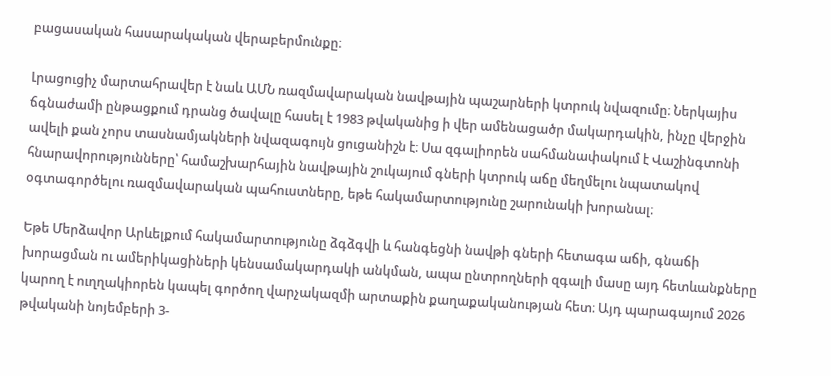բացասական հասարակական վերաբերմունքը։

Լրացուցիչ մարտահրավեր է նաև ԱՄՆ ռազմավարական նավթային պաշարների կտրուկ նվազումը։ Ներկայիս ճգնաժամի ընթացքում դրանց ծավալը հասել է 1983 թվականից ի վեր ամենացածր մակարդակին, ինչը վերջին ավելի քան չորս տասնամյակների նվազագույն ցուցանիշն է։ Սա զգալիորեն սահմանափակում է Վաշինգտոնի հնարավորությունները՝ համաշխարհային նավթային շուկայում գների կտրուկ աճը մեղմելու նպատակով օգտագործելու ռազմավարական պահուստները, եթե հակամարտությունը շարունակի խորանալ։

Եթե Մերձավոր Արևելքում հակամարտությունը ձգձգվի և հանգեցնի նավթի գների հետագա աճի, գնաճի խորացման ու ամերիկացիների կենսամակարդակի անկման, ապա ընտրողների զգալի մասը այդ հետևանքները կարող է ուղղակիորեն կապել գործող վարչակազմի արտաքին քաղաքականության հետ։ Այդ պարագայում 2026 թվականի նոյեմբերի 3-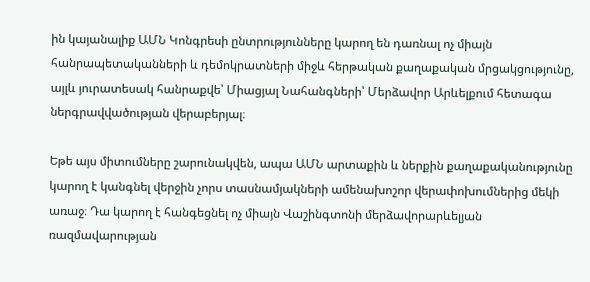ին կայանալիք ԱՄՆ Կոնգրեսի ընտրությունները կարող են դառնալ ոչ միայն հանրապետականների և դեմոկրատների միջև հերթական քաղաքական մրցակցությունը, այլև յուրատեսակ հանրաքվե՝ Միացյալ Նահանգների՝ Մերձավոր Արևելքում հետագա ներգրավվածության վերաբերյալ։

Եթե այս միտումները շարունակվեն, ապա ԱՄՆ արտաքին և ներքին քաղաքականությունը կարող է կանգնել վերջին չորս տասնամյակների ամենախոշոր վերափոխումներից մեկի առաջ։ Դա կարող է հանգեցնել ոչ միայն Վաշինգտոնի մերձավորարևելյան ռազմավարության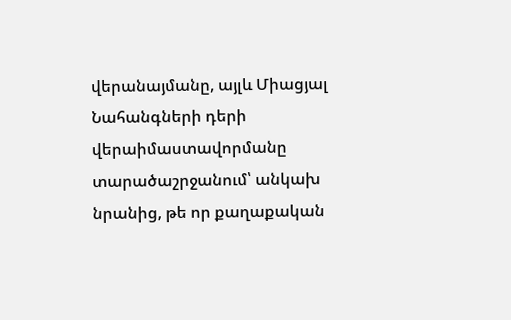վերանայմանը, այլև Միացյալ Նահանգների դերի վերաիմաստավորմանը տարածաշրջանում՝ անկախ նրանից, թե որ քաղաքական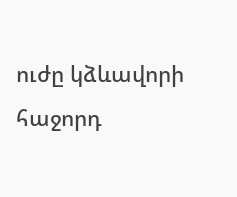ուժը կձևավորի հաջորդ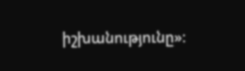իշխանությունը»։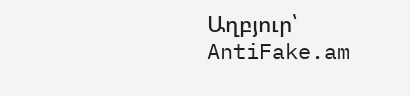Աղբյուր՝ AntiFake.am